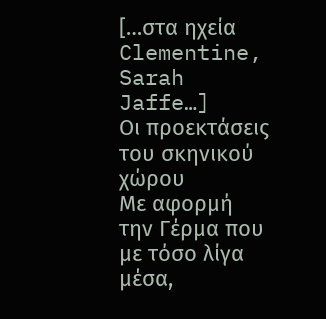[…στα ηχεία Clementine, Sarah Jaffe…]
Οι προεκτάσεις του σκηνικού χώρου
Με αφορμή την Γέρμα που με τόσο λίγα μέσα,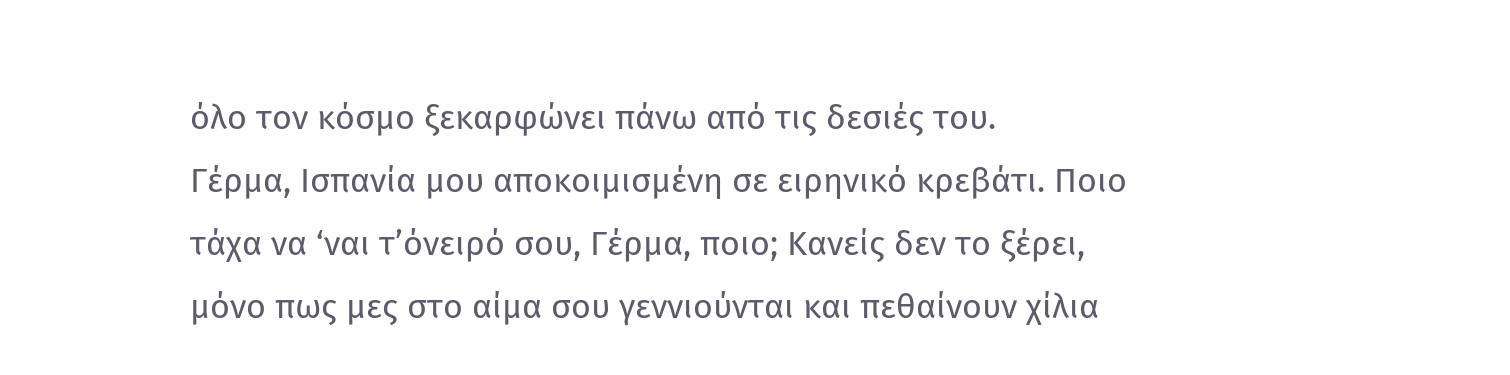όλο τον κόσμο ξεκαρφώνει πάνω από τις δεσιές του.
Γέρμα, Ισπανία μου αποκοιμισμένη σε ειρηνικό κρεβάτι. Ποιο τάχα να ‘ναι τ’όνειρό σου, Γέρμα, ποιο; Κανείς δεν το ξέρει, μόνο πως μες στο αίμα σου γεννιούνται και πεθαίνουν χίλια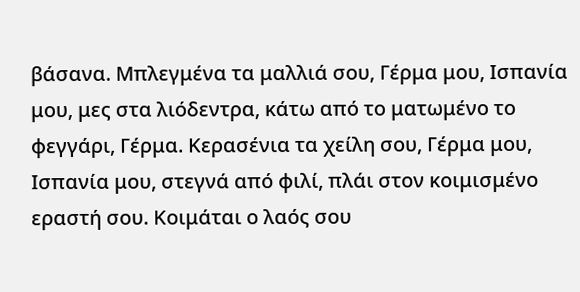βάσανα. Μπλεγμένα τα μαλλιά σου, Γέρμα μου, Ισπανία μου, μες στα λιόδεντρα, κάτω από το ματωμένο το φεγγάρι, Γέρμα. Κερασένια τα χείλη σου, Γέρμα μου, Ισπανία μου, στεγνά από φιλί, πλάι στον κοιμισμένο εραστή σου. Κοιμάται ο λαός σου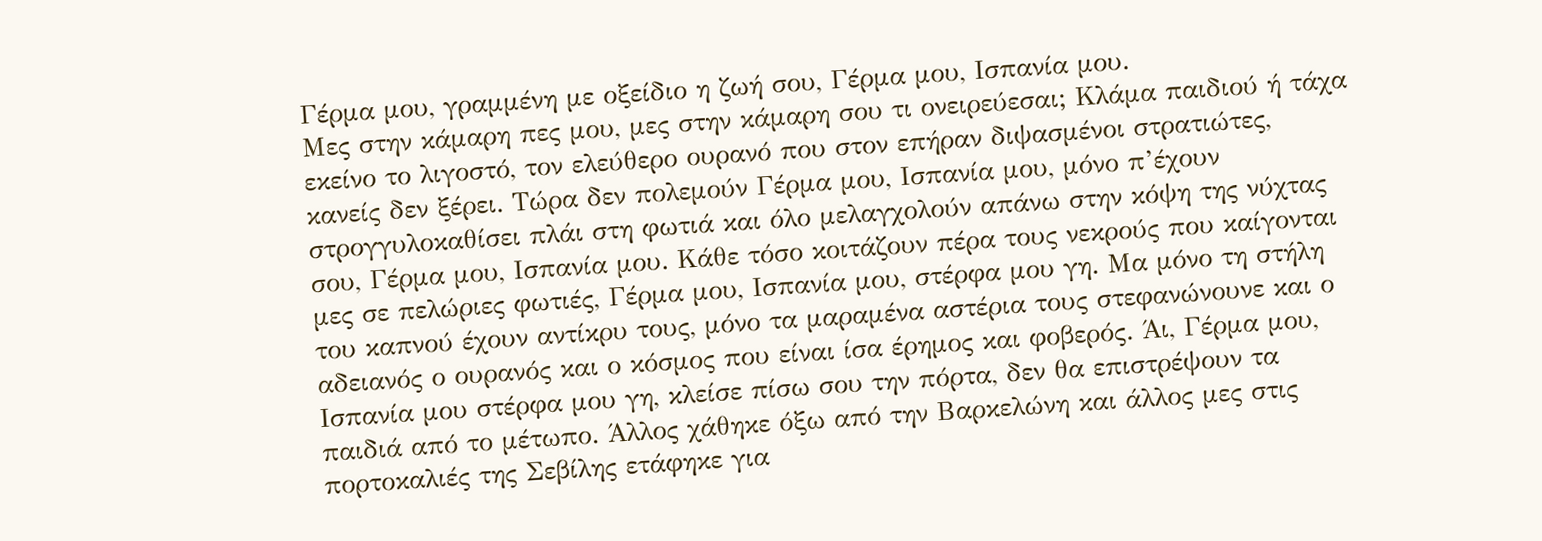Γέρμα μου, γραμμένη με οξείδιο η ζωή σου, Γέρμα μου, Ισπανία μου.
Μες στην κάμαρη πες μου, μες στην κάμαρη σου τι ονειρεύεσαι; Κλάμα παιδιού ή τάχα εκείνο το λιγοστό, τον ελεύθερο ουρανό που στον επήραν διψασμένοι στρατιώτες, κανείς δεν ξέρει. Τώρα δεν πολεμούν Γέρμα μου, Ισπανία μου, μόνο π’έχουν στρογγυλοκαθίσει πλάι στη φωτιά και όλο μελαγχολούν απάνω στην κόψη της νύχτας σου, Γέρμα μου, Ισπανία μου. Κάθε τόσο κοιτάζουν πέρα τους νεκρούς που καίγονται μες σε πελώριες φωτιές, Γέρμα μου, Ισπανία μου, στέρφα μου γη. Μα μόνο τη στήλη του καπνού έχουν αντίκρυ τους, μόνο τα μαραμένα αστέρια τους στεφανώνουνε και ο αδειανός ο ουρανός και ο κόσμος που είναι ίσα έρημος και φοβερός. Άι, Γέρμα μου, Ισπανία μου στέρφα μου γη, κλείσε πίσω σου την πόρτα, δεν θα επιστρέψουν τα παιδιά από το μέτωπο. Άλλος χάθηκε όξω από την Βαρκελώνη και άλλος μες στις πορτοκαλιές της Σεβίλης ετάφηκε για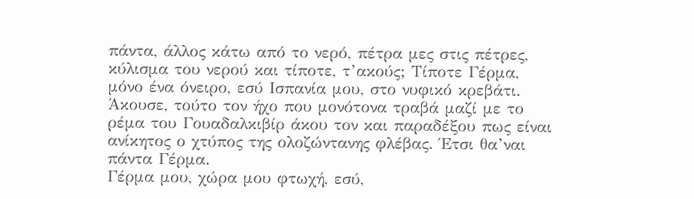πάντα, άλλος κάτω από το νερό, πέτρα μες στις πέτρες, κύλισμα του νερού και τίποτε, τ’ακούς; Τίποτε Γέρμα, μόνο ένα όνειρο, εσύ Ισπανία μου, στο νυφικό κρεβάτι. Άκουσε, τούτο τον ήχο που μονότονα τραβά μαζί με το ρέμα του Γουαδαλκιβίρ άκου τον και παραδέξου πως είναι ανίκητος ο χτύπος της ολοζώντανης φλέβας. Έτσι θα’ναι πάντα Γέρμα.
Γέρμα μου, χώρα μου φτωχή, εσύ,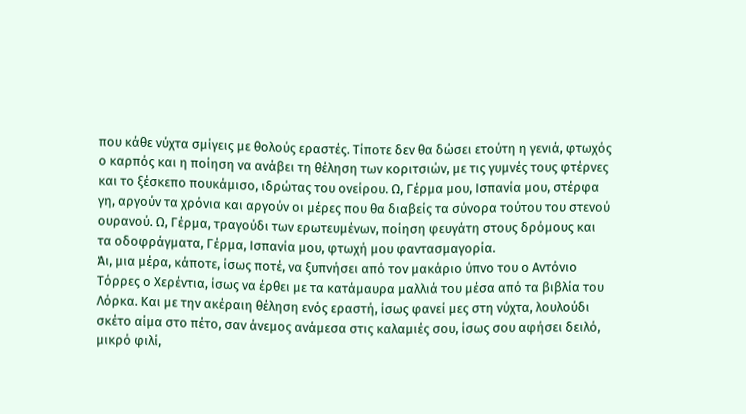που κάθε νύχτα σμίγεις με θολούς εραστές. Τίποτε δεν θα δώσει ετούτη η γενιά, φτωχός ο καρπός και η ποίηση να ανάβει τη θέληση των κοριτσιών, με τις γυμνές τους φτέρνες και το ξέσκεπο πουκάμισο, ιδρώτας του ονείρου. Ω, Γέρμα μου, Ισπανία μου, στέρφα γη, αργούν τα χρόνια και αργούν οι μέρες που θα διαβείς τα σύνορα τούτου του στενού ουρανού. Ω, Γέρμα, τραγούδι των ερωτευμένων, ποίηση φευγάτη στους δρόμους και τα οδοφράγματα, Γέρμα, Ισπανία μου, φτωχή μου φαντασμαγορία.
Άι, μια μέρα, κάποτε, ίσως ποτέ, να ξυπνήσει από τον μακάριο ύπνο του ο Αντόνιο Τόρρες ο Χερέντια, ίσως να έρθει με τα κατάμαυρα μαλλιά του μέσα από τα βιβλία του Λόρκα. Και με την ακέραιη θέληση ενός εραστή, ίσως φανεί μες στη νύχτα, λουλούδι σκέτο αίμα στο πέτο, σαν άνεμος ανάμεσα στις καλαμιές σου, ίσως σου αφήσει δειλό, μικρό φιλί,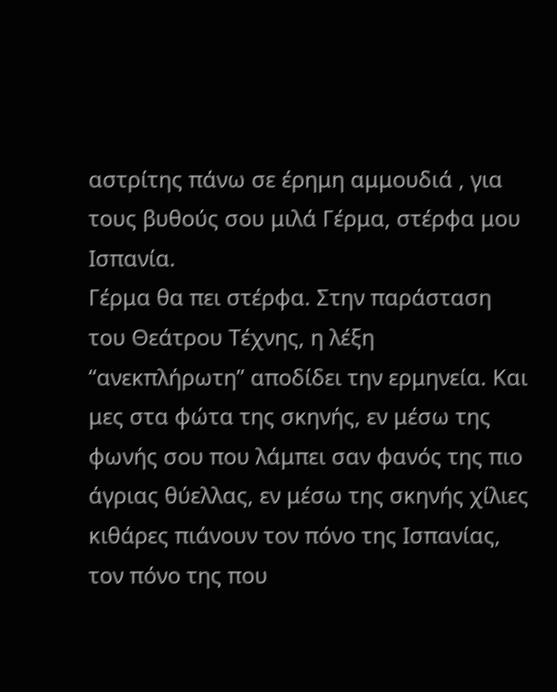αστρίτης πάνω σε έρημη αμμουδιά , για τους βυθούς σου μιλά Γέρμα, στέρφα μου Ισπανία.
Γέρμα θα πει στέρφα. Στην παράσταση του Θεάτρου Τέχνης, η λέξη “ανεκπλήρωτη” αποδίδει την ερμηνεία. Και μες στα φώτα της σκηνής, εν μέσω της φωνής σου που λάμπει σαν φανός της πιο άγριας θύελλας, εν μέσω της σκηνής χίλιες κιθάρες πιάνουν τον πόνο της Ισπανίας, τον πόνο της που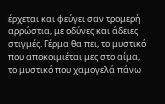έρχεται και φεύγει σαν τρομερή αρρώστια, με οδύνες και άδειες στιγμές. Γέρμα θα πει, το μυστικό που αποκοιμιέται μες στο αίμα, το μυστικό που χαμογελά πάνω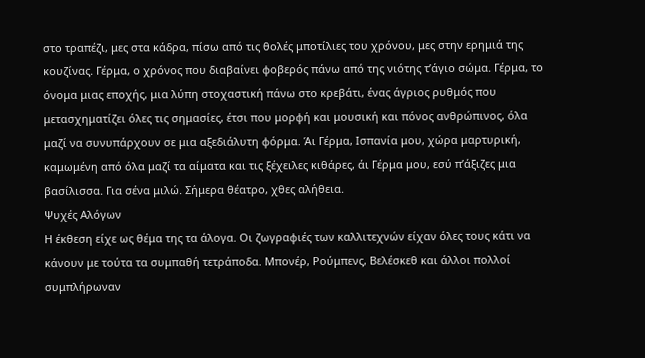στο τραπέζι, μες στα κάδρα, πίσω από τις θολές μποτίλιες του χρόνου, μες στην ερημιά της κουζίνας. Γέρμα, ο χρόνος που διαβαίνει φοβερός πάνω από της νιότης τ’άγιο σώμα. Γέρμα, το όνομα μιας εποχής, μια λύπη στοχαστική πάνω στο κρεβάτι, ένας άγριος ρυθμός που μετασχηματίζει όλες τις σημασίες, έτσι που μορφή και μουσική και πόνος ανθρώπινος, όλα μαζί να συνυπάρχουν σε μια αξεδιάλυτη φόρμα. Άι Γέρμα, Ισπανία μου, χώρα μαρτυρική, καμωμένη από όλα μαζί τα αίματα και τις ξέχειλες κιθάρες, άι Γέρμα μου, εσύ π’άξιζες μια βασίλισσα. Για σένα μιλώ. Σήμερα θέατρο, χθες αλήθεια.
Ψυχές Αλόγων
Η έκθεση είχε ως θέμα της τα άλογα. Οι ζωγραφιές των καλλιτεχνών είχαν όλες τους κάτι να κάνουν με τούτα τα συμπαθή τετράποδα. Μπονέρ, Ρούμπενς, Βελέσκεθ και άλλοι πολλοί συμπλήρωναν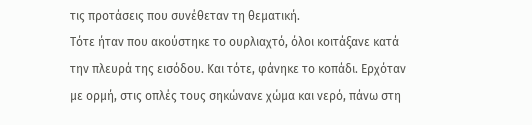τις προτάσεις που συνέθεταν τη θεματική.
Τότε ήταν που ακούστηκε το ουρλιαχτό, όλοι κοιτάξανε κατά την πλευρά της εισόδου. Και τότε, φάνηκε το κοπάδι. Ερχόταν με ορμή, στις οπλές τους σηκώνανε χώμα και νερό, πάνω στη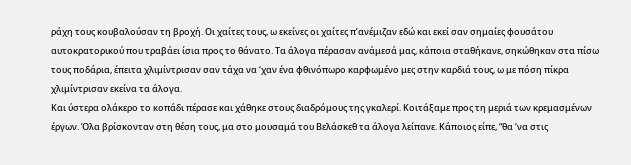ράχη τους κουβαλούσαν τη βροχή. Οι χαίτες τους, ω εκείνες οι χαίτες π’ανέμιζαν εδώ και εκεί σαν σημαίες φουσάτου αυτοκρατορικού που τραβάει ίσια προς το θάνατο. Τα άλογα πέρασαν ανάμεσά μας, κάποια σταθήκανε, σηκώθηκαν στα πίσω τους ποδάρια, έπειτα χλιμίντρισαν σαν τάχα να ‘χαν ένα φθινόπωρο καρφωμένο μες στην καρδιά τους, ω με πόση πίκρα χλιμίντρισαν εκείνα τα άλογα.
Και ύστερα ολάκερο το κοπάδι πέρασε και χάθηκε στους διαδρόμους της γκαλερί. Κοιτάξαμε προς τη μεριά των κρεμασμένων έργων. Όλα βρίσκονταν στη θέση τους, μα στο μουσαμά του Βελάσκεθ τα άλογα λείπανε. Κάποιος είπε, “θα ‘να στις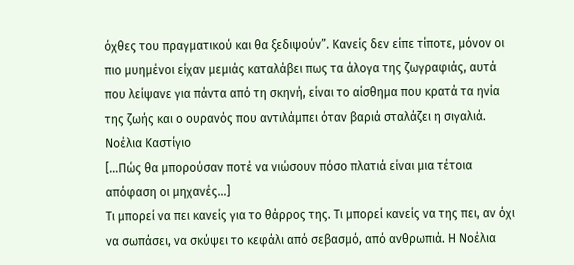όχθες του πραγματικού και θα ξεδιψούν”. Κανείς δεν είπε τίποτε, μόνον οι πιο μυημένοι είχαν μεμιάς καταλάβει πως τα άλογα της ζωγραφιάς, αυτά που λείψανε για πάντα από τη σκηνή, είναι το αίσθημα που κρατά τα ηνία της ζωής και ο ουρανός που αντιλάμπει όταν βαριά σταλάζει η σιγαλιά.
Νοέλια Καστίγιο
[…Πώς θα μπορούσαν ποτέ να νιώσουν πόσο πλατιά είναι μια τέτοια απόφαση οι μηχανές…]
Τι μπορεί να πει κανείς για το θάρρος της. Τι μπορεί κανείς να της πει, αν όχι να σωπάσει, να σκύψει το κεφάλι από σεβασμό, από ανθρωπιά. Η Νοέλια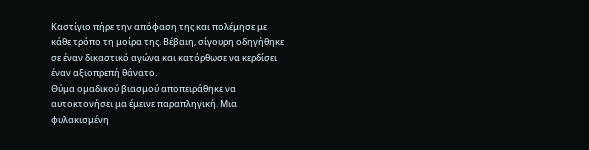Καστίγιο πήρε την απόφαση της και πολέμησε με κάθε τρόπο τη μοίρα της. Βέβαιη, σίγουρη οδηγήθηκε σε έναν δικαστικό αγώνα και κατόρθωσε να κερδίσει έναν αξιοπρεπή θάνατο.
Θύμα ομαδικού βιασμού αποπειράθηκε να αυτοκτονήσει μα έμεινε παραπληγική. Μια φυλακισμένη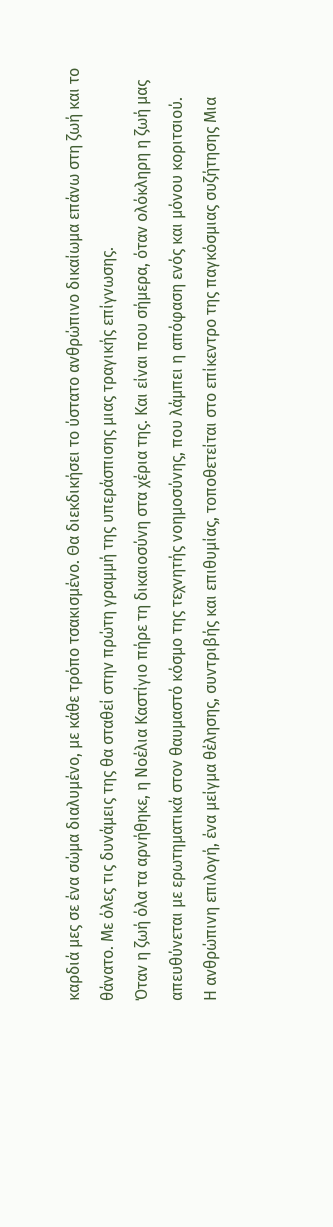καρδιά μες σε ένα σώμα διαλυμένο, με κάθε τρόπο τσακισμένο. Θα διεκδικήσει το ύστατο ανθρώπινο δικαίωμα επάνω στη ζωή και το θάνατο. Με όλες τις δυνάμεις της θα σταθεί στην πρώτη γραμμή της υπεράσπισης μιας τραγικής επίγνωσης.
Όταν η ζωή όλα τα αρνήθηκε, η Νοέλια Καστίγιο πήρε τη δικαιοσύνη στα χέρια της. Και είναι που σήμερα, όταν ολόκληρη η ζωή μας απευθύνεται με ερωτηματικά στον θαυμαστό κόσμο της τεχνητής νοημοσύνης, που λάμπει η απόφαση ενός και μόνου κοριτσιού.
Η ανθρώπινη επιλογή, ένα μείγμα θέλησης, συντριβής και επιθυμίας, τοποθετείται στο επίκεντρο της παγκόσμιας συζήτησης Μια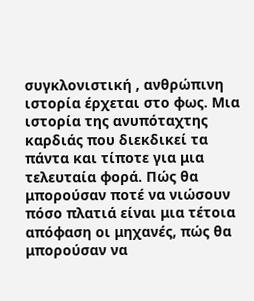συγκλονιστική , ανθρώπινη ιστορία έρχεται στο φως. Μια ιστορία της ανυπόταχτης καρδιάς που διεκδικεί τα πάντα και τίποτε για μια τελευταία φορά. Πώς θα μπορούσαν ποτέ να νιώσουν πόσο πλατιά είναι μια τέτοια απόφαση οι μηχανές, πώς θα μπορούσαν να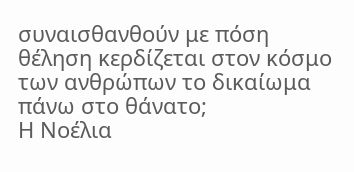συναισθανθούν με πόση θέληση κερδίζεται στον κόσμο των ανθρώπων το δικαίωμα πάνω στο θάνατο;
Η Νοέλια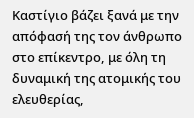Καστίγιο βάζει ξανά με την απόφασή της τον άνθρωπο στο επίκεντρο, με όλη τη δυναμική της ατομικής του ελευθερίας,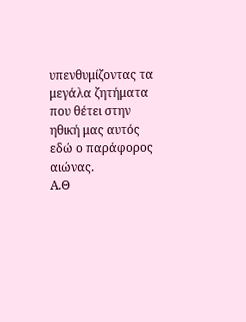υπενθυμίζοντας τα μεγάλα ζητήματα που θέτει στην ηθική μας αυτός εδώ ο παράφορος αιώνας.
Α.Θ